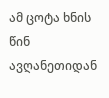ამ ცოტა ხნის წინ ავღანეთიდან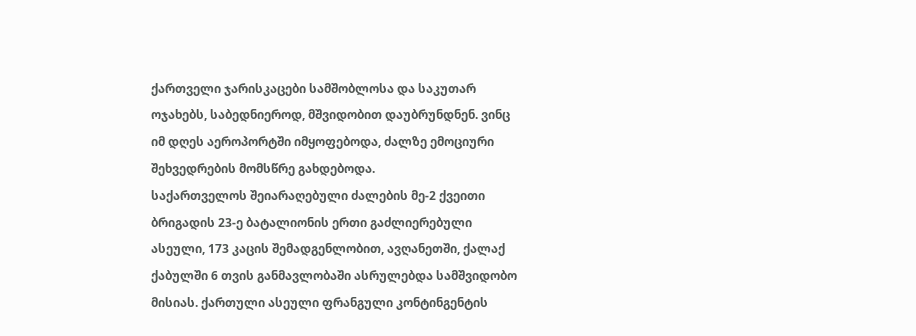ქართველი ჯარისკაცები სამშობლოსა და საკუთარ ოჯახებს, საბედნიეროდ, მშვიდობით დაუბრუნდნენ. ვინც იმ დღეს აეროპორტში იმყოფებოდა, ძალზე ემოციური შეხვედრების მომსწრე გახდებოდა.
საქართველოს შეიარაღებული ძალების მე-2 ქვეითი ბრიგადის 23-ე ბატალიონის ერთი გაძლიერებული ასეული, 173 კაცის შემადგენლობით, ავღანეთში, ქალაქ ქაბულში 6 თვის განმავლობაში ასრულებდა სამშვიდობო მისიას. ქართული ასეული ფრანგული კონტინგენტის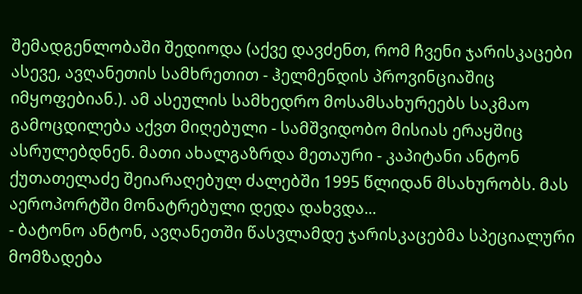შემადგენლობაში შედიოდა (აქვე დავძენთ, რომ ჩვენი ჯარისკაცები ასევე, ავღანეთის სამხრეთით - ჰელმენდის პროვინციაშიც იმყოფებიან.). ამ ასეულის სამხედრო მოსამსახურეებს საკმაო გამოცდილება აქვთ მიღებული - სამშვიდობო მისიას ერაყშიც ასრულებდნენ. მათი ახალგაზრდა მეთაური - კაპიტანი ანტონ ქუთათელაძე შეიარაღებულ ძალებში 1995 წლიდან მსახურობს. მას აეროპორტში მონატრებული დედა დახვდა...
- ბატონო ანტონ, ავღანეთში წასვლამდე ჯარისკაცებმა სპეციალური მომზადება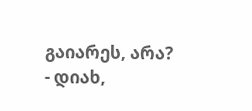გაიარეს, არა?
- დიახ,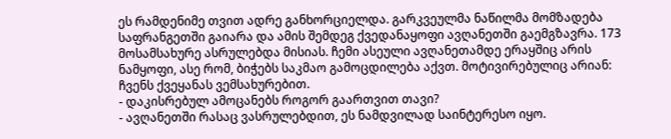ეს რამდენიმე თვით ადრე განხორციელდა. გარკვეულმა ნაწილმა მომზადება საფრანგეთში გაიარა და ამის შემდეგ ქვედანაყოფი ავღანეთში გაემგზავრა. 173 მოსამსახურე ასრულებდა მისიას. ჩემი ასეული ავღანეთამდე ერაყშიც არის ნამყოფი, ასე რომ, ბიჭებს საკმაო გამოცდილება აქვთ. მოტივირებულიც არიან: ჩვენს ქვეყანას ვემსახურებით.
- დაკისრებულ ამოცანებს როგორ გაართვით თავი?
- ავღანეთში რასაც ვასრულებდით, ეს ნამდვილად საინტერესო იყო.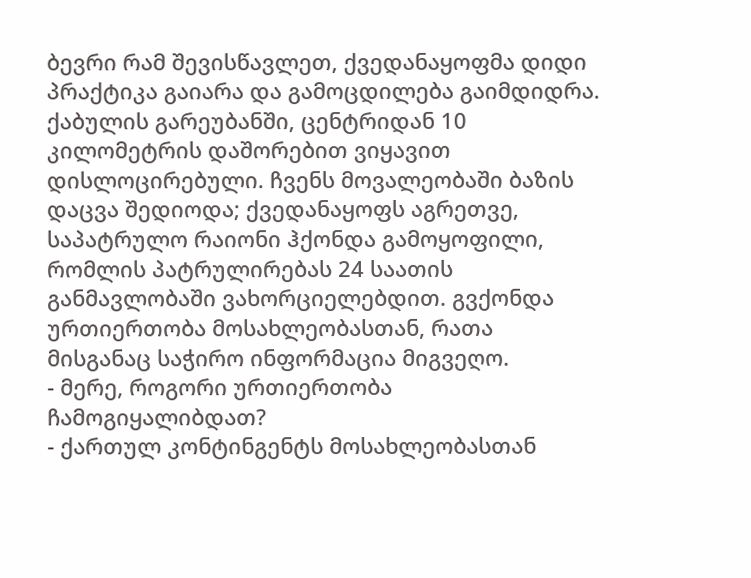ბევრი რამ შევისწავლეთ, ქვედანაყოფმა დიდი პრაქტიკა გაიარა და გამოცდილება გაიმდიდრა. ქაბულის გარეუბანში, ცენტრიდან 10 კილომეტრის დაშორებით ვიყავით დისლოცირებული. ჩვენს მოვალეობაში ბაზის დაცვა შედიოდა; ქვედანაყოფს აგრეთვე, საპატრულო რაიონი ჰქონდა გამოყოფილი, რომლის პატრულირებას 24 საათის განმავლობაში ვახორციელებდით. გვქონდა ურთიერთობა მოსახლეობასთან, რათა მისგანაც საჭირო ინფორმაცია მიგვეღო.
- მერე, როგორი ურთიერთობა ჩამოგიყალიბდათ?
- ქართულ კონტინგენტს მოსახლეობასთან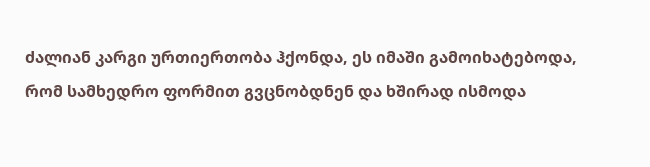ძალიან კარგი ურთიერთობა ჰქონდა, ეს იმაში გამოიხატებოდა, რომ სამხედრო ფორმით გვცნობდნენ და ხშირად ისმოდა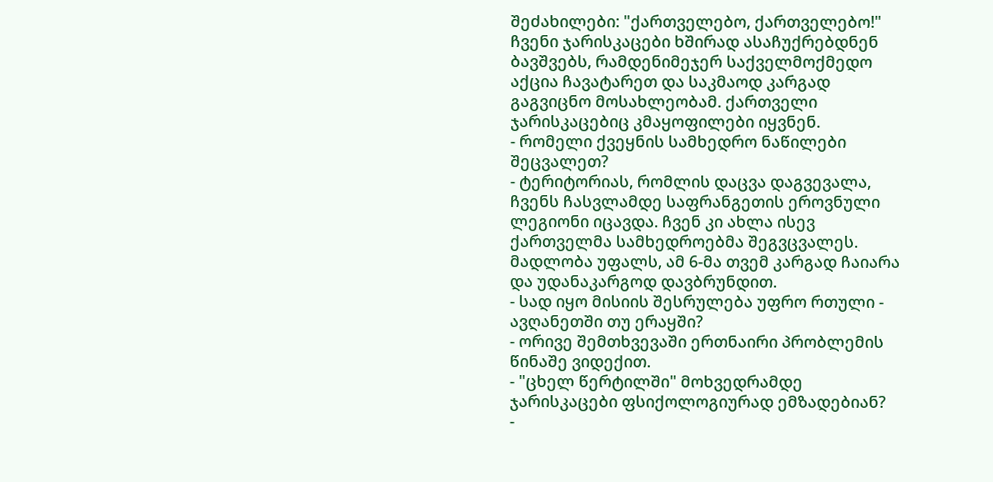შეძახილები: "ქართველებო, ქართველებო!" ჩვენი ჯარისკაცები ხშირად ასაჩუქრებდნენ ბავშვებს, რამდენიმეჯერ საქველმოქმედო აქცია ჩავატარეთ და საკმაოდ კარგად გაგვიცნო მოსახლეობამ. ქართველი ჯარისკაცებიც კმაყოფილები იყვნენ.
- რომელი ქვეყნის სამხედრო ნაწილები შეცვალეთ?
- ტერიტორიას, რომლის დაცვა დაგვევალა, ჩვენს ჩასვლამდე საფრანგეთის ეროვნული ლეგიონი იცავდა. ჩვენ კი ახლა ისევ ქართველმა სამხედროებმა შეგვცვალეს. მადლობა უფალს, ამ 6-მა თვემ კარგად ჩაიარა და უდანაკარგოდ დავბრუნდით.
- სად იყო მისიის შესრულება უფრო რთული - ავღანეთში თუ ერაყში?
- ორივე შემთხვევაში ერთნაირი პრობლემის წინაშე ვიდექით.
- "ცხელ წერტილში" მოხვედრამდე ჯარისკაცები ფსიქოლოგიურად ემზადებიან?
-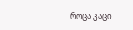როცა კაცი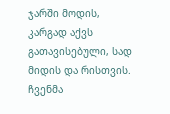ჯარში მოდის, კარგად აქვს გათავისებული, სად მიდის და რისთვის. ჩვენმა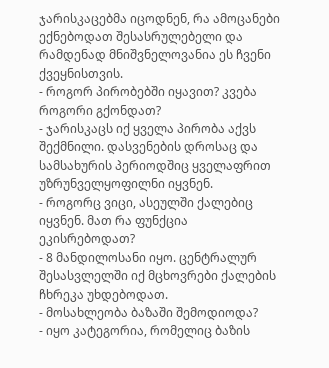ჯარისკაცებმა იცოდნენ, რა ამოცანები ექნებოდათ შესასრულებელი და რამდენად მნიშვნელოვანია ეს ჩვენი ქვეყნისთვის.
- როგორ პირობებში იყავით? კვება როგორი გქონდათ?
- ჯარისკაცს იქ ყველა პირობა აქვს შექმნილი. დასვენების დროსაც და სამსახურის პერიოდშიც ყველაფრით უზრუნველყოფილნი იყვნენ.
- როგორც ვიცი, ასეულში ქალებიც იყვნენ. მათ რა ფუნქცია ეკისრებოდათ?
- 8 მანდილოსანი იყო. ცენტრალურ შესასვლელში იქ მცხოვრები ქალების ჩხრეკა უხდებოდათ.
- მოსახლეობა ბაზაში შემოდიოდა?
- იყო კატეგორია, რომელიც ბაზის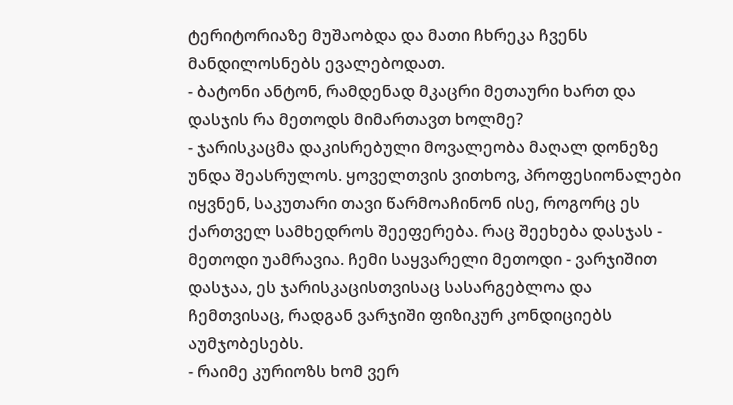ტერიტორიაზე მუშაობდა და მათი ჩხრეკა ჩვენს მანდილოსნებს ევალებოდათ.
- ბატონი ანტონ, რამდენად მკაცრი მეთაური ხართ და დასჯის რა მეთოდს მიმართავთ ხოლმე?
- ჯარისკაცმა დაკისრებული მოვალეობა მაღალ დონეზე უნდა შეასრულოს. ყოველთვის ვითხოვ, პროფესიონალები იყვნენ, საკუთარი თავი წარმოაჩინონ ისე, როგორც ეს ქართველ სამხედროს შეეფერება. რაც შეეხება დასჯას - მეთოდი უამრავია. ჩემი საყვარელი მეთოდი - ვარჯიშით დასჯაა, ეს ჯარისკაცისთვისაც სასარგებლოა და ჩემთვისაც, რადგან ვარჯიში ფიზიკურ კონდიციებს აუმჯობესებს.
- რაიმე კურიოზს ხომ ვერ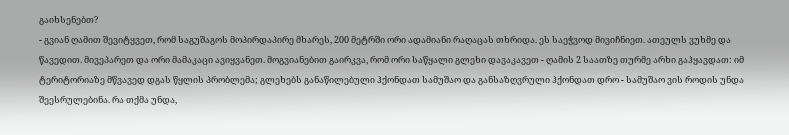გაიხსენებთ?
- გვიან ღამით შევიტყვეთ, რომ საგუშაგოს მოპირდაპირე მხარეს, 200 მეტრში ორი ადამიანი რაღაცას თხრიდა. ეს საეჭვოდ მივიჩნიეთ. ათეულს ვუხმე და წავედით. მივეპარეთ და ორი მამაკაცი ავიყვანეთ. მოგვიანებით გაირკვა, რომ ორი საწყალი გლეხი დავაკავეთ - ღამის 2 საათზე თურმე არხი გაჰყავდათ: იმ ტერიტორიაზე მწვავედ დგას წყლის პრობლემა; გლეხებს განაწილებული ჰქონდათ სამუშაო და განსაზღვრული ჰქონდათ დრო - სამუშაო ვის როდის უნდა შეესრულებინა. რა თქმა უნდა,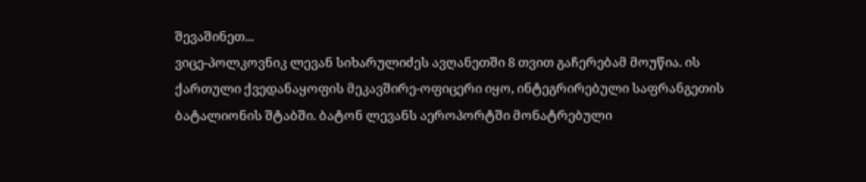შევაშინეთ...
ვიცე-პოლკოვნიკ ლევან სიხარულიძეს ავღანეთში 8 თვით გაჩერებამ მოუწია. ის ქართული ქვედანაყოფის მეკავშირე-ოფიცერი იყო, ინტეგრირებული საფრანგეთის ბატალიონის შტაბში. ბატონ ლევანს აეროპორტში მონატრებული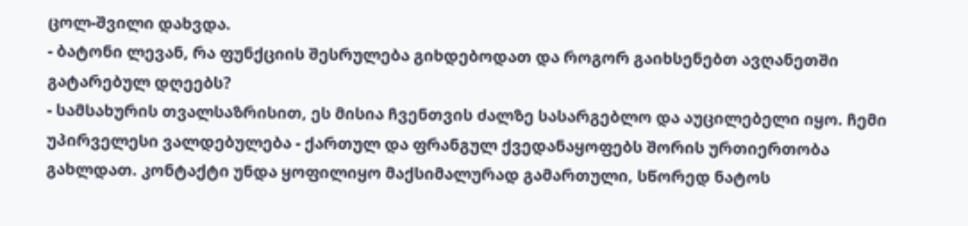ცოლ-შვილი დახვდა.
- ბატონი ლევან, რა ფუნქციის შესრულება გიხდებოდათ და როგორ გაიხსენებთ ავღანეთში გატარებულ დღეებს?
- სამსახურის თვალსაზრისით, ეს მისია ჩვენთვის ძალზე სასარგებლო და აუცილებელი იყო. ჩემი უპირველესი ვალდებულება - ქართულ და ფრანგულ ქვედანაყოფებს შორის ურთიერთობა გახლდათ. კონტაქტი უნდა ყოფილიყო მაქსიმალურად გამართული, სწორედ ნატოს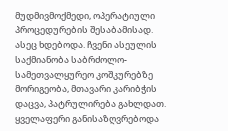მუდმივმოქმედი, ოპერატიული პროცედურების შესაბამისად. ასეც ხდებოდა. ჩვენი ასეულის საქმიანობა საბრძოლო-სამეთვალყურეო კოშკურებზე მორიგეობა, მთავარი კარიბჭის დაცვა, პატრულირება გახლდათ. ყველაფერი განისაზღვრებოდა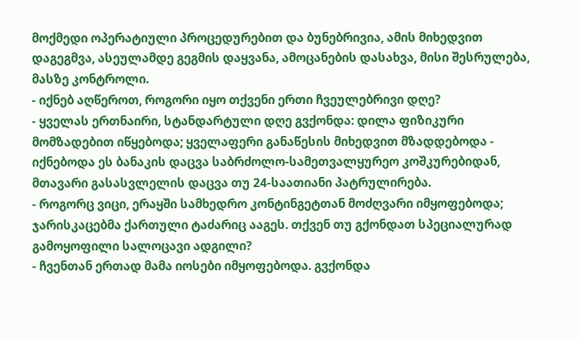მოქმედი ოპერატიული პროცედურებით და ბუნებრივია, ამის მიხედვით დაგეგმვა, ასეულამდე გეგმის დაყვანა, ამოცანების დასახვა, მისი შესრულება, მასზე კონტროლი.
- იქნებ აღწეროთ, როგორი იყო თქვენი ერთი ჩვეულებრივი დღე?
- ყველას ერთნაირი, სტანდარტული დღე გვქონდა: დილა ფიზიკური მომზადებით იწყებოდა; ყველაფერი განაწესის მიხედვით მზადდებოდა - იქნებოდა ეს ბანაკის დაცვა საბრძოლო-სამეთვალყურეო კოშკურებიდან, მთავარი გასასვლელის დაცვა თუ 24-საათიანი პატრულირება.
- როგორც ვიცი, ერაყში სამხედრო კონტინგეტთან მოძღვარი იმყოფებოდა; ჯარისკაცებმა ქართული ტაძარიც ააგეს. თქვენ თუ გქონდათ სპეციალურად გამოყოფილი სალოცავი ადგილი?
- ჩვენთან ერთად მამა იოსები იმყოფებოდა. გვქონდა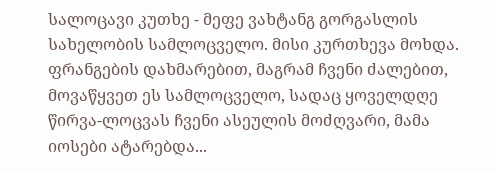სალოცავი კუთხე - მეფე ვახტანგ გორგასლის სახელობის სამლოცველო. მისი კურთხევა მოხდა. ფრანგების დახმარებით, მაგრამ ჩვენი ძალებით, მოვაწყვეთ ეს სამლოცველო, სადაც ყოველდღე წირვა-ლოცვას ჩვენი ასეულის მოძღვარი, მამა იოსები ატარებდა...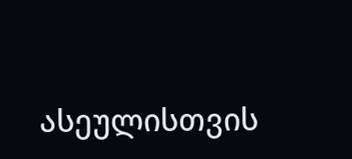ასეულისთვის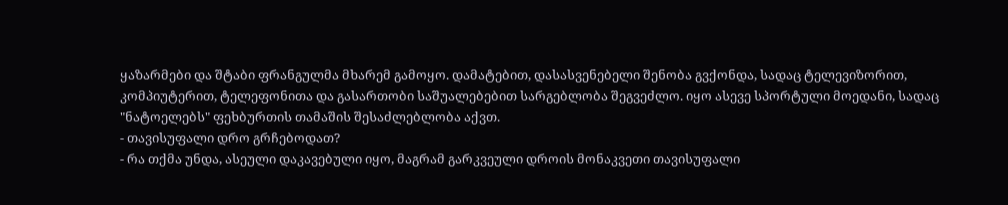ყაზარმები და შტაბი ფრანგულმა მხარემ გამოყო. დამატებით, დასასვენებელი შენობა გვქონდა, სადაც ტელევიზორით, კომპიუტერით, ტელეფონითა და გასართობი საშუალებებით სარგებლობა შეგვეძლო. იყო ასევე სპორტული მოედანი, სადაც "ნატოელებს" ფეხბურთის თამაშის შესაძლებლობა აქვთ.
- თავისუფალი დრო გრჩებოდათ?
- რა თქმა უნდა, ასეული დაკავებული იყო, მაგრამ გარკვეული დროის მონაკვეთი თავისუფალი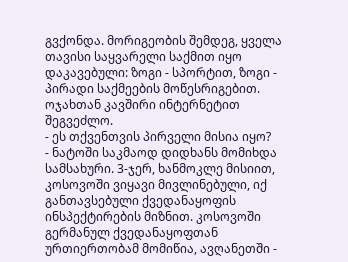გვქონდა. მორიგეობის შემდეგ, ყველა თავისი საყვარელი საქმით იყო დაკავებული: ზოგი - სპორტით, ზოგი - პირადი საქმეების მოწესრიგებით. ოჯახთან კავშირი ინტერნეტით შეგვეძლო.
- ეს თქვენთვის პირველი მისია იყო?
- ნატოში საკმაოდ დიდხანს მომიხდა სამსახური. 3-ჯერ, ხანმოკლე მისიით, კოსოვოში ვიყავი მივლინებული, იქ განთავსებული ქვედანაყოფის ინსპექტირების მიზნით. კოსოვოში გერმანულ ქვედანაყოფთან ურთიერთობამ მომიწია, ავღანეთში -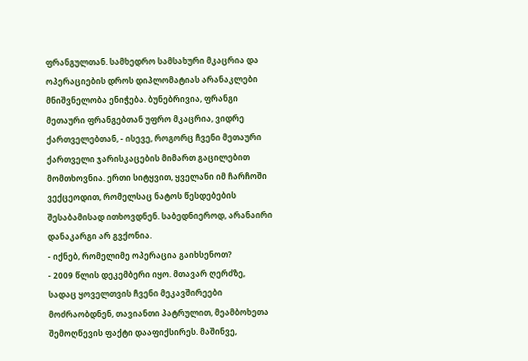ფრანგულთან. სამხედრო სამსახური მკაცრია და ოპერაციების დროს დიპლომატიას არანაკლები მნიშვნელობა ენიჭება. ბუნებრივია, ფრანგი მეთაური ფრანგებთან უფრო მკაცრია, ვიდრე ქართველებთან, - ისევე, როგორც ჩვენი მეთაური ქართველი ჯარისკაცების მიმართ გაცილებით მომთხოვნია. ერთი სიტყვით, ყველანი იმ ჩარჩოში ვექცეოდით, რომელსაც ნატოს წესდებების შესაბამისად ითხოვდნენ. საბედნიეროდ, არანაირი დანაკარგი არ გვქონია.
- იქნებ, რომელიმე ოპერაცია გაიხსენოთ?
- 2009 წლის დეკემბერი იყო. მთავარ ღერძზე, სადაც ყოველთვის ჩვენი მეკავშირეები მოძრაობდნენ, თავიანთი პატრულით, მეამბოხეთა შემოღწევის ფაქტი დააფიქსირეს. მაშინვე,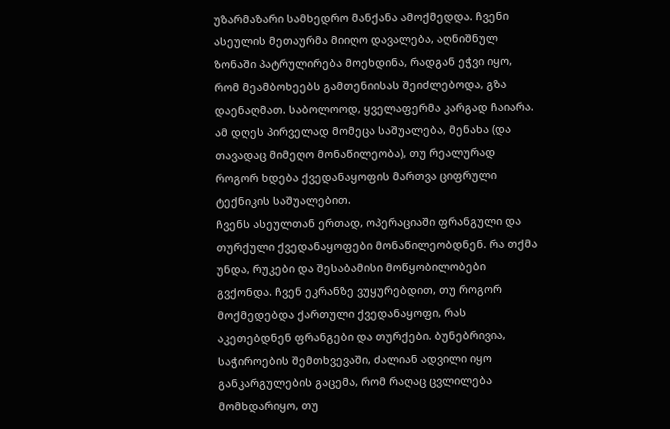უზარმაზარი სამხედრო მანქანა ამოქმედდა. ჩვენი ასეულის მეთაურმა მიიღო დავალება, აღნიშნულ ზონაში პატრულირება მოეხდინა, რადგან ეჭვი იყო, რომ მეამბოხეებს გამთენიისას შეიძლებოდა, გზა დაენაღმათ. საბოლოოდ, ყველაფერმა კარგად ჩაიარა. ამ დღეს პირველად მომეცა საშუალება, მენახა (და თავადაც მიმეღო მონაწილეობა), თუ რეალურად როგორ ხდება ქვედანაყოფის მართვა ციფრული ტექნიკის საშუალებით.
ჩვენს ასეულთან ერთად, ოპერაციაში ფრანგული და თურქული ქვედანაყოფები მონაწილეობდნენ. რა თქმა უნდა, რუკები და შესაბამისი მოწყობილობები გვქონდა. ჩვენ ეკრანზე ვუყურებდით, თუ როგორ მოქმედებდა ქართული ქვედანაყოფი, რას აკეთებდნენ ფრანგები და თურქები. ბუნებრივია, საჭიროების შემთხვევაში, ძალიან ადვილი იყო განკარგულების გაცემა, რომ რაღაც ცვლილება მომხდარიყო, თუ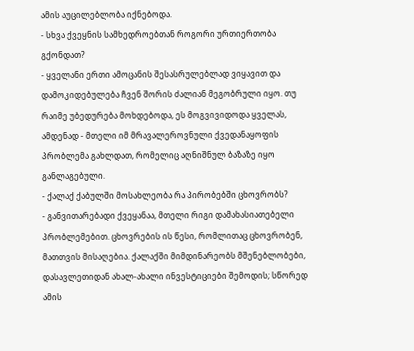ამის აუცილებლობა იქნებოდა.
- სხვა ქვეყნის სამხედროებთან როგორი ურთიერთობა გქონდათ?
- ყველანი ერთი ამოცანის შესასრულებლად ვიყავით და დამოკიდებულება ჩვენ შორის ძალიან მეგობრული იყო. თუ რაიმე უბედურება მოხდებოდა, ეს მოგვივიდოდა ყველას, ამდენად - მთელი იმ მრავალეროვნული ქვედანაყოფის პრობლემა გახლდათ, რომელიც აღნიშნულ ბაზაზე იყო განლაგებული.
- ქალაქ ქაბულში მოსახლეობა რა პირობებში ცხოვრობს?
- განვითარებადი ქვეყანაა, მთელი რიგი დამახასიათებელი პრობლემებით. ცხოვრების ის წესი, რომლითაც ცხოვრობენ, მათთვის მისაღებია. ქალაქში მიმდინარეობს მშენებლობები, დასავლეთიდან ახალ-ახალი ინვესტიციები შემოდის; სწორედ ამის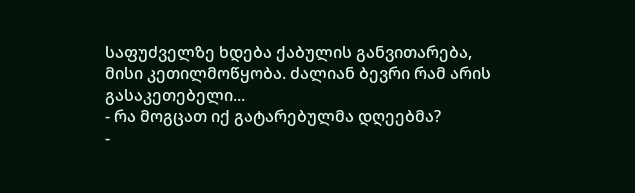საფუძველზე ხდება ქაბულის განვითარება, მისი კეთილმოწყობა. ძალიან ბევრი რამ არის გასაკეთებელი...
- რა მოგცათ იქ გატარებულმა დღეებმა?
-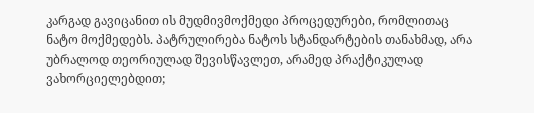კარგად გავიცანით ის მუდმივმოქმედი პროცედურები, რომლითაც ნატო მოქმედებს. პატრულირება ნატოს სტანდარტების თანახმად, არა უბრალოდ თეორიულად შევისწავლეთ, არამედ პრაქტიკულად ვახორციელებდით;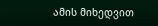ამის მიხედვით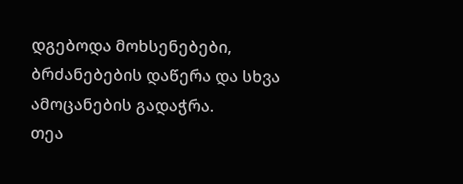დგებოდა მოხსენებები, ბრძანებების დაწერა და სხვა ამოცანების გადაჭრა.
თეა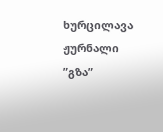ხურცილავა
ჟურნალი ”გზა”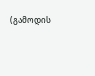(გამოდის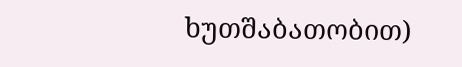ხუთშაბათობით)